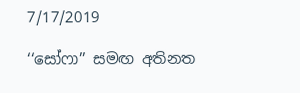7/17/2019

‘‘සෝෆා’’ සමඟ අතිනත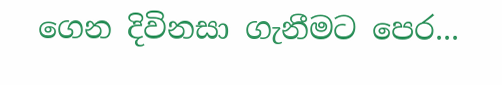ගෙන දිවිනසා ගැනීමට පෙර...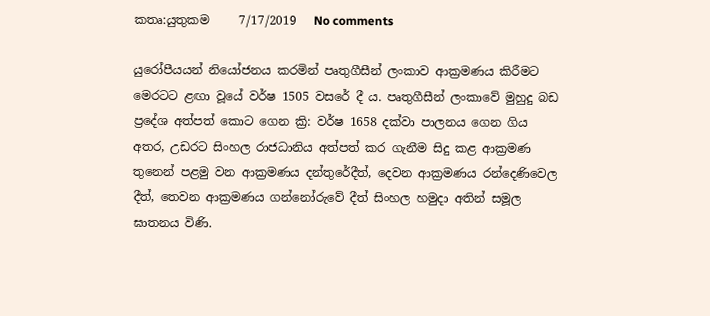කතෘ:යුතුකම     7/17/2019   No comments

යුරෝපීයයන් නියෝජනය කරමින් පෘතුගීසීන් ලංකාව ආක්‍රමණය කිරීමට මෙරටට ළඟා වූයේ වර්ෂ 1505 වසරේ දී ය. පෘතුගීසීන් ලංකාවේ මුහුදු බඩ ප්‍රදේශ අත්පත් කොට ගෙන ක්‍රි: වර්ෂ 1658 දක්වා පාලනය ගෙන ගිය අතර, උඩරට සිංහල රාජධානිය අත්පත් කර ගැනීම සිදු කළ ආක්‍රමණ තුනෙන් පළමු වන ආක්‍රමණය දන්තුරේදීත්, දෙවන ආක්‍රමණය රන්දෙණිවෙල දීත්, තෙවන ආක්‍රමණය ගන්නෝරුවේ දීත් සිංහල හමුදා අතින් සමූල ඝාතනය විණි.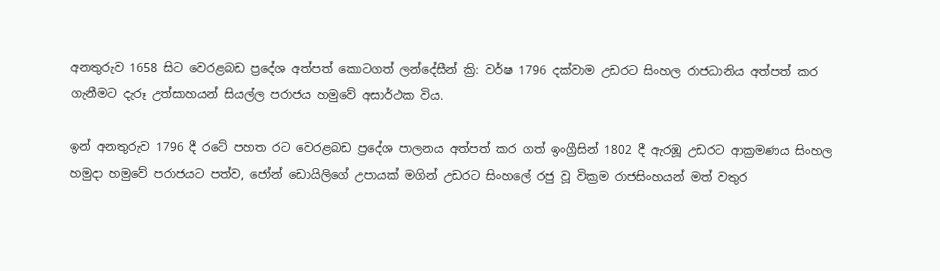අනතුරුව 1658 සිට වෙරළබඩ ප්‍රදේශ අත්පත් කොටගත් ලන්දේසීන් ක්‍රි: වර්ෂ 1796 දක්වාම උඩරට සිංහල රාජධානිය අත්පත් කර ගැනීමට දැරූ උත්සාහයන් සියල්ල පරාජය හමුවේ අසාර්ථක විය.

ඉන් අනතුරුව 1796 දී රටේ පහත රට වෙරළබඩ ප්‍රදේශ පාලනය අත්පත් කර ගත් ඉංග්‍රීසින් 1802 දී ඇරඹූ උඩරට ආක්‍රමණය සිංහල හමුදා හමුවේ පරාජයට පත්ව, ජෝන් ඩොයිලිගේ උපායක් මගින් උඩරට සිංහලේ රජු වූ වික්‍රම රාජසිංහයන් මත් වතුර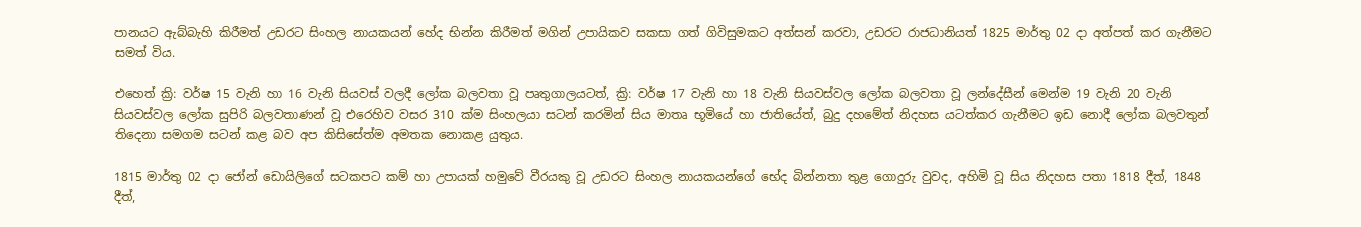පානයට ඇබ්බැහි කිරීමත් උඩරට සිංහල නායකයන් හේද භින්න කිරීමත් මගින් උපායිකව සකසා ගත් ගිවිසුමකට අත්සන් කරවා, උඩරට රාජධානියත් 1825 මාර්තු 02 දා අත්පත් කර ගැනීමට සමත් විය.

එහෙත් ක්‍රි: වර්ෂ 15 වැනි හා 16 වැනි සියවස් වලදී ලෝක බලවතා වූ පෘතුගාලයටත්, ක්‍රි: වර්ෂ 17 වැනි හා 18 වැනි සියවස්වල ලෝක බලවතා වූ ලන්දේසීන් මෙන්ම 19 වැනි 20 වැනි සියවස්වල ලෝක සුපිරි බලවතාණන් වූ එරෙහිව වසර 310 ක්ම සිංහලයා සටන් කරමින් සිය මාතෘ භූමියේ හා ජාතියේත්, බුදු දහමේත් නිදහස යටත්කර ගැනීමට ඉඩ නොදී ලෝක බලවතුන් තිදෙනා සමගම සටන් කළ බව අප කිසිසේත්ම අමතක නොකළ යුතුය.

1815 මාර්තු 02 දා ජෝන් ඩොයිලිගේ සටකපට කම් හා උපායක් හමුවේ වීරයකු වූ උඩරට සිංහල නායකයන්ගේ භේද බින්නතා තුළ ගොදුරු වුවද, අහිමි වූ සිය නිදහස පතා 1818 දීත්, 1848 දීත්,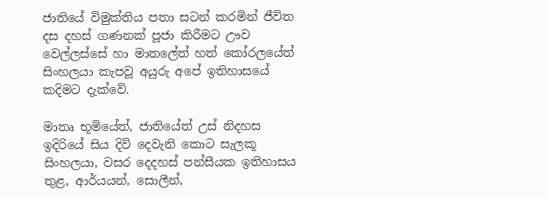ජාතියේ විමුක්තිය පතා සටන් කරමින් ජීවිත දස දහස් ගණනක් පූජා කිරීමට ඌව වෙල්ලස්සේ හා මාතලේත් හත් කෝරලයේත් සිංහලයා කැපවූ අයුරු අපේ ඉතිහාසයේ කදිමට දැක්වේ.

මාතෘ භූමියේත්, ජාතියේත් උස් නිදහස ඉදිරියේ සිය දිවි දෙවැනි කොට සැලකූ සිංහලයා, වසර දෙදහස් පන්සීයක ඉතිහාසය තුළ, ආර්යයන්, සොලීන්,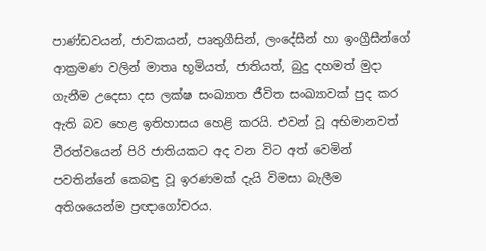පාණ්ඩවයන්, ජාවකයන්, පෘතුගීසින්, ලංදේසීන් හා ඉංග්‍රීසීන්ගේ ආක්‍රමණ වලින් මාතෘ භූමියත්, ජාතියත්, බුදු දහමත් මුදා ගැනීම උදෙසා දස ලක්ෂ සංඛ්‍යාත ජීවිත සංඛ්‍යාවක් පුද කර ඇති බව හෙළ ඉතිහාසය හෙළි කරයි. එවන් වූ අභිමානවත් වීරත්වයෙන් පිරි ජාතියකට අද වන විට අත් වෙමින් පවතින්නේ කෙබඳු වූ ඉරණමක් දැයි විමසා බැලීම අතිශයෙන්ම ප්‍රඥාගෝචරය.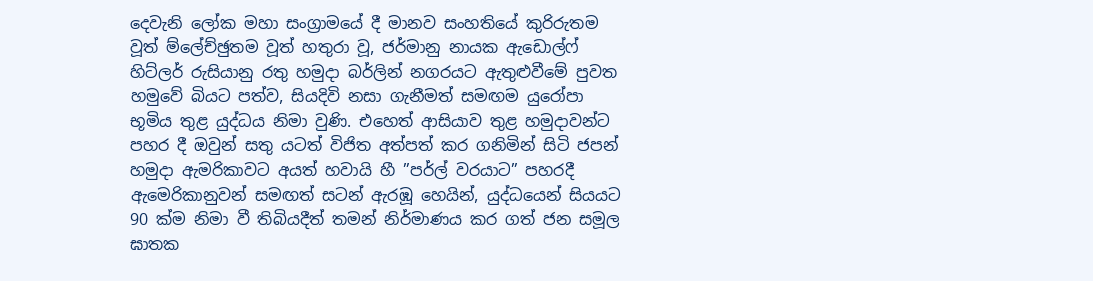දෙවැනි ලෝක මහා සංග්‍රාමයේ දී මානව සංහතියේ කුරිරුතම වූත් ම්ලේච්ඡුතම වූත් හතුරා වූ, ජර්මානු නායක ඇඩොල්ෆ් හිට්ලර් රුසියානු රතු හමුදා බර්ලින් නගරයට ඇතුළුවීමේ පුවත හමුවේ බියට පත්ව, සියදිවි නසා ගැනීමත් සමඟම යුරෝපා භූමිය තුළ යුද්ධය නිමා වුණි. එහෙත් ආසියාව තුළ හමුදාවන්ට පහර දී ඔවුන් සතු යටත් විජිත අත්පත් කර ගනිමින් සිටි ජපන් හමුදා ඇමරිකාවට අයත් හවායි හී ”පර්ල් වරයාට” පහරදී ඇමෙරිකානුවන් සමඟත් සටන් ඇරඹූ හෙයින්, යුද්ධයෙන් සියයට 90 ක්ම නිමා වී තිබියදීත් තමන් නිර්මාණය කර ගත් ජන සමූල ඝාතක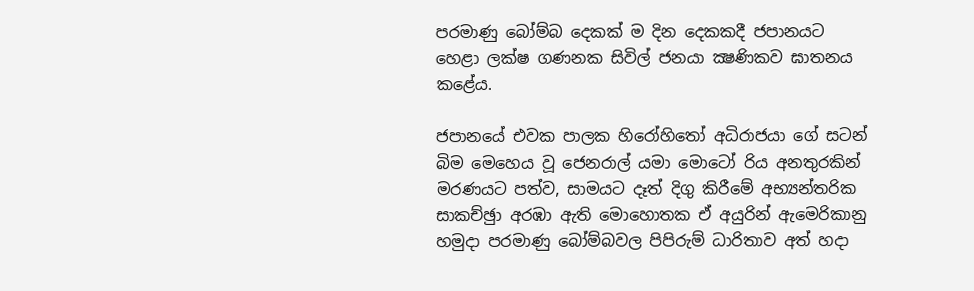පරමාණු බෝම්බ දෙකක් ම දින දෙකකදී ජපානයට හෙළා ලක්ෂ ගණනක සිවිල් ජනයා ක්‍ෂණිකව ඝාතනය කළේය.

ජපානයේ එවක පාලක හිරෝහිතෝ අධිරාජයා ගේ සටන් බිම මෙහෙය වූ ජෙනරාල් යමා මොටෝ රිය අනතුරකින් මරණයට පත්ව, සාමයට දෑත් දිගු කිරීමේ අභ්‍යන්තරික සාකච්ඡුා අරඹා ඇති මොහොතක ඒ අයුරින් ඇමෙරිකානු හමුදා පරමාණු බෝම්බවල පිපිරුම් ධාරිතාව අත් හදා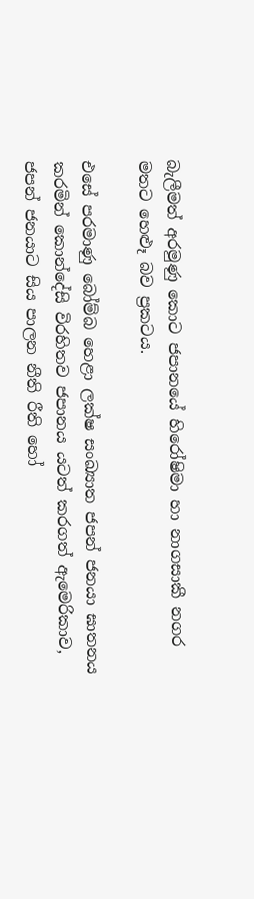බැලීමත් අරමුණු කොට ජපානයේ හිරෝෂිමා හා නාගසාකී නගර මතට හෙළුෑ බව ප්‍රකටය.

එසේ පරමාණු බෝම්බ හෙළා ලක්ෂ සංඛ්‍යාත ජපන් ජනයා ඝාතනය කරමින් කොන්දේසි විරහිතව ජපානය යටත් කරගත් ඇමෙරිකාව, ජපන් ජනයාට සිය පාලන නීති රීති හෝ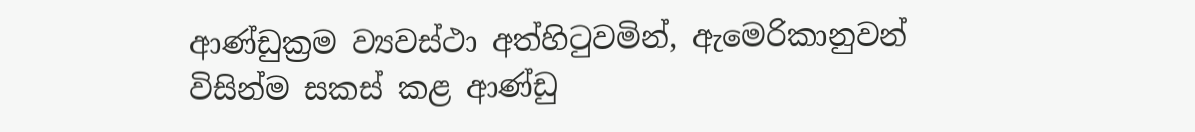ආණ්ඩුක්‍රම ව්‍යවස්ථා අත්හිටුවමින්, ඇමෙරිකානුවන් විසින්ම සකස් කළ ආණ්ඩු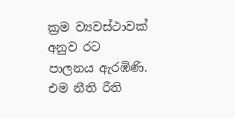ක්‍රම ව්‍යවස්ථාවක් අනුව රට පාලනය ඇරඹිණි. එම නීති රීති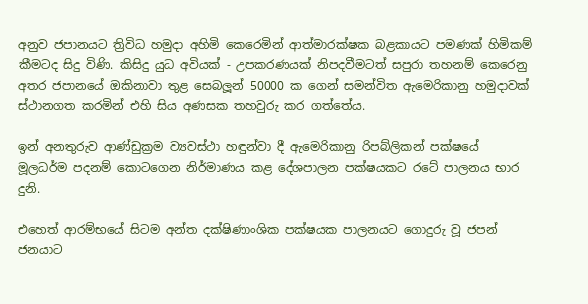අනුව ජපානයට ත්‍රිවිධ හමුදා අහිමි කෙරෙමින් ආත්මාරක්ෂක බළකායට පමණක් හිමිකම් කීමටද සිදු විණි. කිසිදු යුධ අවියක් - උපකරණයක් නිපදවීමටත් සපුරා තහනම් කෙරෙනු අතර ජපානයේ ඔකිනාවා තුළ සෙබලූන් 50000 ක ගෙන් සමන්විත ඇමෙරිකානු හමුදාවක් ස්ථානගත කරමින් එහි සිය අණසක තහවුරු කර ගත්තේය.

ඉන් අනතුරුව ආණ්ඩුක්‍රම ව්‍යවස්ථා හඳුන්වා දී ඇමෙරිකානු රිපබ්ලිකන් පක්ෂයේ මූලධර්ම පදනම් කොටගෙන නිර්මාණය කළ දේශපාලන පක්ෂයකට රටේ පාලනය භාර දුනි.

එහෙත් ආරම්භයේ සිටම අන්ත දක්ෂිණාංශික පක්ෂයක පාලනයට ගොදුරු වූ ජපන් ජනයාට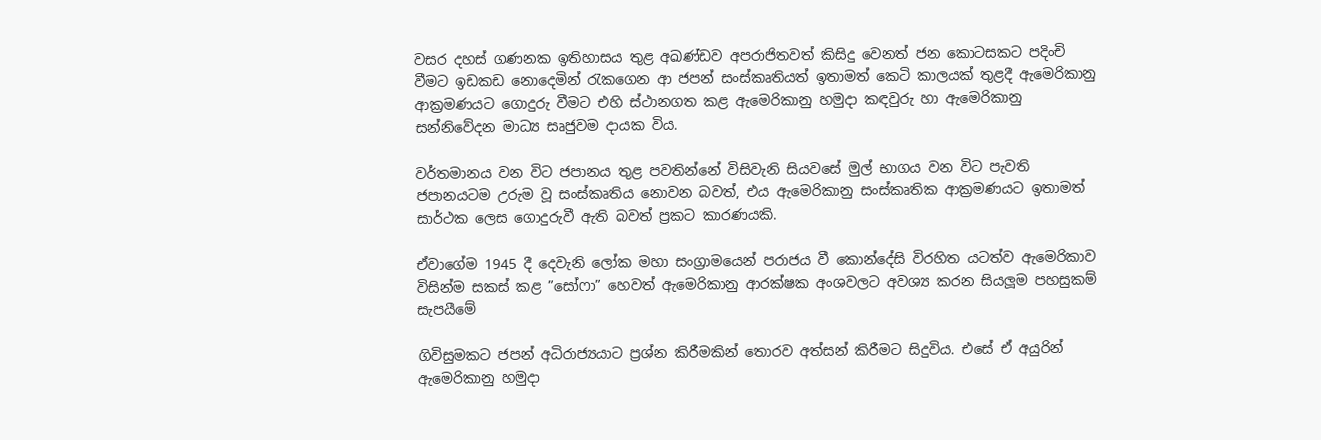වසර දහස් ගණනක ඉතිහාසය තුළ අඛණ්ඩව අපරාජිතවත් කිසිදු වෙනත් ජන කොටසකට පදිංචි වීමට ඉඩකඩ නොදෙමින් රැකගෙන ආ ජපන් සංස්කෘතියත් ඉතාමත් කෙටි කාලයක් තුළදී ඇමෙරිකානු ආක්‍රමණයට ගොදුරු වීමට එහි ස්ථානගත කළ ඇමෙරිකානු හමුදා කඳවුරු හා ඇමෙරිකානු සන්නිවේදන මාධ්‍ය සෘජුවම දායක විය.

වර්තමානය වන විට ජපානය තුළ පවතින්නේ විසිවැනි සියවසේ මුල් භාගය වන විට පැවති ජපානයටම උරුම වූ සංස්කෘතිය නොවන බවත්, එය ඇමෙරිකානු සංස්කෘතික ආක්‍රමණයට ඉතාමත් සාර්ථක ලෙස ගොදුරුවී ඇති බවත් ප්‍රකට කාරණයකි.

ඒවාගේම 1945 දී දෙවැනි ලෝක මහා සංග්‍රාමයෙන් පරාජය වී කොන්දේසි විරහිත යටත්ව ඇමෙරිකාව විසින්ම සකස් කළ ”සෝෆා” හෙවත් ඇමෙරිකානු ආරක්ෂක අංශවලට අවශ්‍ය කරන සියලූම පහසුකම් සැපයීමේ

ගිවිසුමකට ජපන් අධිරාජ්‍යයාට ප්‍රශ්න කිරීමකින් තොරව අත්සන් කිරීමට සිදුවිය. එසේ ඒ අයුරින් ඇමෙරිකානු හමුදා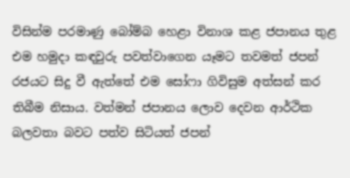විසින්ම පරමාණු බෝම්බ හෙළා විනාශ කළ ජපානය තුළ එම හමුදා කඳවුරු පවත්වාගෙන යෑමට තවමත් ජපන් රජයට සිදු වී ඇත්තේ එම සෝෆා ගිවිසුම අත්සන් කර තිබීම නිසාය. වත්මන් ජපානය ලොව දෙවන ආර්ථික බලවතා බවට පත්ව සිටියත් ජපන්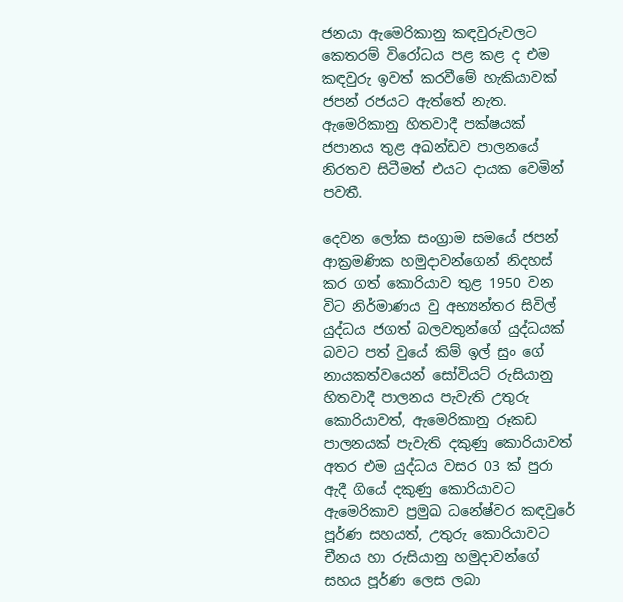ජනයා ඇමෙරිකානු කඳවුරුවලට කෙතරම් විරෝධය පළ කළ ද එම කඳවුරු ඉවත් කරවීමේ හැකියාවක් ජපන් රජයට ඇත්තේ නැත. ඇමෙරිකානු හිතවාදී පක්ෂයක් ජපානය තුළ අඛන්ඩව පාලනයේ නිරතව සිටීමත් එයට දායක වෙමින් පවතී.

දෙවන ලෝක සංග්‍රාම සමයේ ජපන් ආක්‍රමණික හමුදාවන්ගෙන් නිදහස් කර ගත් කොරියාව තුළ 1950 වන විට නිර්මාණය වු අභ්‍යන්තර සිවිල් යුද්ධය ජගත් බලවතුන්ගේ යුද්ධයක් බවට පත් වුයේ කිම් ඉල් සුං ගේ නායකත්වයෙන් සෝවියට් රුසියානු හිතවාදී පාලනය පැවැති උතුරු කොරියාවත්, ඇමෙරිකානු රූකඩ පාලනයක් පැවැති දකුණු කොරියාවත් අතර එම යුද්ධය වසර 03 ක් පුරා ඇදී ගියේ දකුණු කොරියාවට ඇමෙරිකාව ප්‍රමුඛ ධනේෂ්වර කඳවුරේ පූර්ණ සහයත්, උතුරු කොරියාවට චීනය හා රුසියානු හමුදාවන්ගේ සහය පූර්ණ ලෙස ලබා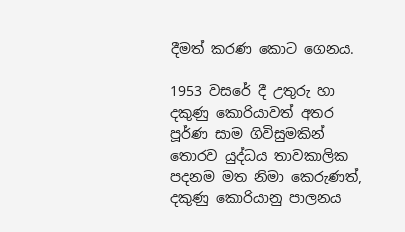දීමත් කරණ කොට ගෙනය.

1953 වසරේ දී උතුරු හා දකුණු කොරියාවත් අතර පූර්ණ සාම ගිවිසුමකින් තොරව යුද්ධය තාවකාලික පදනම මත නිමා කෙරුණත්, දකුණු කොරියානු පාලනය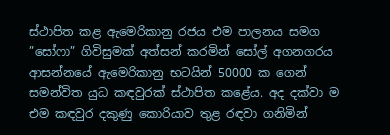ස්ථාපිත කළ ඇමෙරිකානු රජය එම පාලනය සමග ”සෝෆා” ගිවිසුමක් අත්සන් කරමින් සෝල් අගනගරය ආසන්නයේ ඇමෙරිකානු භටයින් 50000 ක ගෙන් සමන්විත යුධ කඳවුරක් ස්ථාපිත කළේය. අද දක්වා ම එම කඳවුර දකුණු කොරියාව තුළ රඳවා ගනිමින්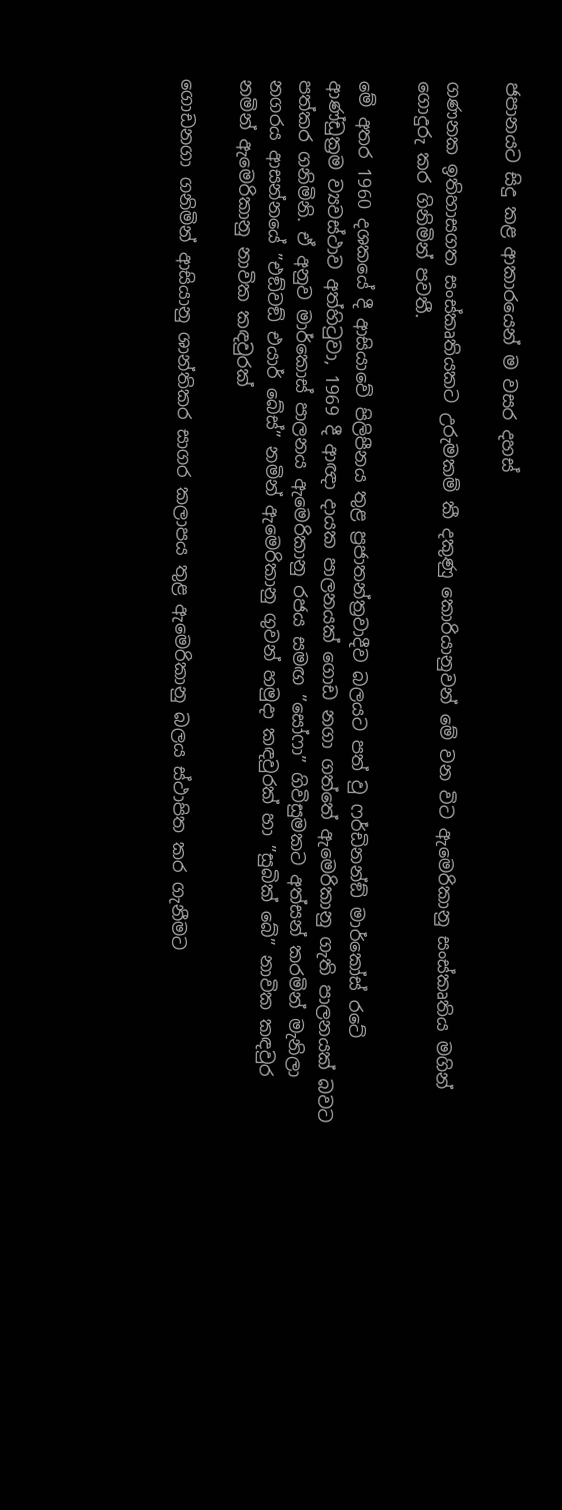ජපානයට සිදු කළ ආකාරයෙන් ම වසර දහස්

ගණනක ඉතිහාසගත සංස්කෘතියකට උරුමකම් කී දකුණු කොරියානුවන් මේ වන විට ඇමෙරිකානු සංස්කෘතිය මගින් ගොදුරු කර ගිනිමින් පවතී.

මේ අතර 1960 දශකයේ දී ආසියාවේ පිලිපීනය තුළ ප්‍රජාතන්ත්‍රවාදීව බලයට පත් වු ෆර්ඩිනන්ඞ් මාර්කෝස් රටේ ආණ්ඩුක්‍රම ව්‍යවස්ථාව අත්හිටුවා, 1969 දී ආඥා දායක පාලනයක් ගොඩ නගා ගත්තේ ඇමෙරිකානු ගැති පාලනයක් බවට පත්කර ගනිමිනි. ඒ අනුව මාර්කොස් පාලනය ඇමෙරිකානු රජය සමඟ ”සෝෆා” ගිවිසුමකට අත්සන් කරමින් මැනිලා නගරය ආසන්නයේ ”එඞ්වඞ් එයාර් බේස්” නමින් ඇමෙරිකානු ගුවන් හමුදා කඳවුරක් හා ”සුබික් බේ” නාවික කඳවුර නමින් ඇමෙරිකානු නාවික කඳවුරක්

ගොඩනගා ගනිමින් ආසියානු ශාන්තිකර සාගර කලාපය තුළ ඇමෙරිකානු බලය ස්ථාපිත කර ගැනීමට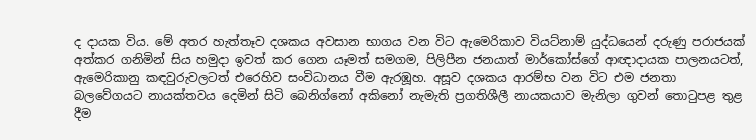ද දායක විය. මේ අතර හැත්තෑව දශකය අවසාන භාගය වන විට ඇමෙරිකාව වියට්නාම් යුද්ධයෙන් දරුණු පරාජයක් අත්කර ගනිමින් සිය හමුදා ඉවත් කර ගෙන යෑමත් සමගම, පිලිපීන ජනයාත් මාර්කෝස්ගේ ආඥාදායක පාලනයටත්, ඇමෙරිකානු කඳවුරුවලටත් එරෙහිව සංවිධානය වීම ඇරඹූහ. අසූව දශකය ආරම්භ වන විට එම ජනතා බලවේගයට නායක්තවය දෙමින් සිටි බෙනිග්නෝ අකිනෝ නැමැති ප්‍රගතිශීලී නායකයාව මැනිලා ගුවන් තොටුපළ තුළ දීම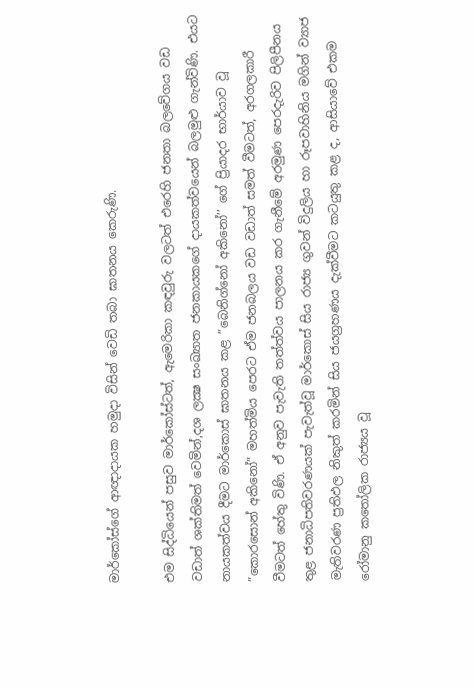මාර්කෝස්ගේ ආඥාදායක හමුදා විසින් වෙඩි තබා ඝාතනය කෙරුණි.

එම සිද්ධියෙන් පසුව මාර්කෝස්ටත්, ඇමෙරිකා කඳවුරු වලටත් එරෙහි ජනතා බලවේගය වඩ වඩාත් ශක්තිමත් වෙමින්,දශ ලක්‍ෂ සංඛ්‍යාත ජනකායකගේ දායකත්වයෙන් බලමුළු ගැන්විණි. එයට නායකත්වය දීමට මාර්කොස් ඝාතනය කළ ”බෙනිග්නෝ අකිනෝ’’ ගේ ප්‍රියාදර භාර්යාව වූ ”කොරසොන් අකිනෝ” මහත්මිය පෙරට ඒම ජනබලය වඩ වඩාත් සමත් වීමටත්, අරගලකාරී වීමටත් හේතු විණි. ඒ අනුව පැවැති තත්ත්වය පාලනය කර ගැනීමේ අරමුණ පෙරදැරිව පිලිපීනය තුළ ජනාධිපතිවරණයක් පැවැත්වූ මාර්කොස් සිය රාජ්‍ය ගුවන් විදුලිය හා රූපවාහිනිය මගින් ව්‍යාජ මැතිවරණ ප්‍රතිඵල නිකුත් කරමින් සිය ජයග්‍රහණය දැක්වීමට කටයුතු කළ ද, ආසියාවේ එකම රෝමානු කතෝලික රාජ්‍යය වූ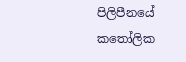පිලිපීනයේ කතෝලික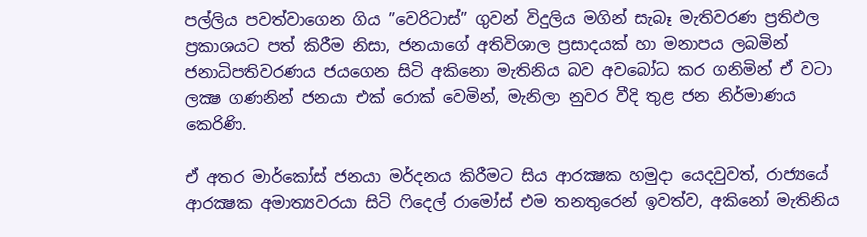පල්ලිය පවත්වාගෙන ගිය ”වෙරිටාස්” ගුවන් විදුලිය මගින් සැබෑ මැතිවරණ ප්‍රතිඵල ප්‍රකාශයට පත් කිරීම නිසා, ජනයාගේ අතිවිශාල ප්‍රසාදයක් හා මනාපය ලබමින් ජනාධිපතිවරණය ජයගෙන සිටි අකිනො මැතිනිය බව අවබෝධ කර ගනිමින් ඒ වටා ලක්‍ෂ ගණනින් ජනයා එක් රොක් වෙමින්, මැනිලා නුවර වීදි තුළ ජන නිර්මාණය කෙරිණි.

ඒ අතර මාර්කෝස් ජනයා මර්දනය කිරීමට සිය ආරක්‍ෂක හමුදා යෙදවුවත්, රාජ්‍යයේ ආරක්‍ෂක අමාත්‍යවරයා සිටි ෆිදෙල් රාමෝස් එම තනතුරෙන් ඉවත්ව, අකිනෝ මැතිනිය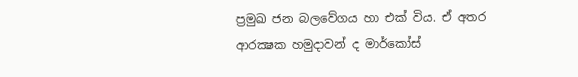ප්‍රමුඛ ජන බලවේගය හා එක් විය. ඒ අතර ආරක්‍ෂක හමුදාවන් ද මාර්කෝස්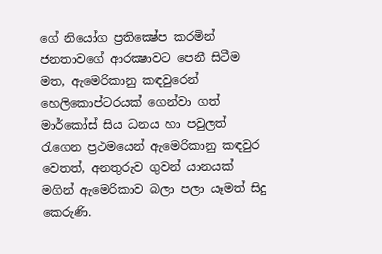ගේ නියෝග ප්‍රතික්‍ෂේප කරමින් ජනතාවගේ ආරක්‍ෂාවට පෙනී සිටීම මත, ඇමෙරිකානු කඳවුරෙන් හෙලිකොප්ටරයක් ගෙන්වා ගත් මාර්කෝස් සිය ධනය හා පවුලත් රැගෙන ප්‍රථමයෙන් ඇමෙරිකානු කඳවුර වෙතත්, අනතුරුව ගුවන් යානයක් මගින් ඇමෙරිකාව බලා පලා යෑමත් සිදු කෙරුණි.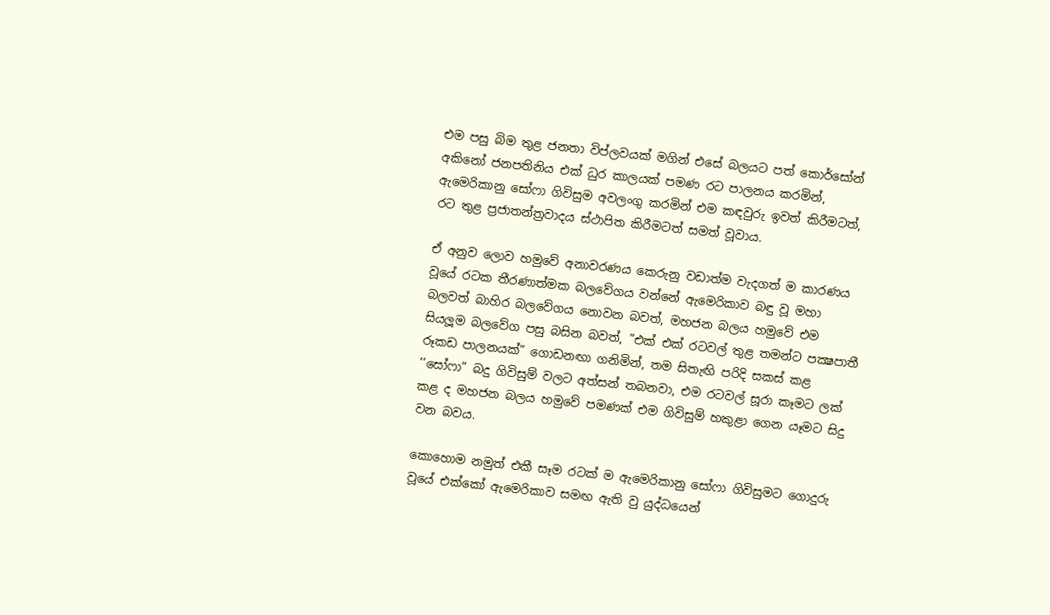එම පසු බිම තුළ ජනතා විප්ලවයක් මගින් එසේ බලයට පත් කොර්සෝන් අකිනෝ ජනපතිනිය එක් ධුර කාලයක් පමණ රට පාලනය කරමින්, ඇමෙරිකානු සෝෆා ගිවිසුම අවලංගු කරමින් එම කඳවුරු ඉවත් කිරීමටත්, රට තුළ ප්‍රජාතන්ත්‍රවාදය ස්ථාපිත කිරීමටත් සමත් වූවාය.

ඒ අනුව ලොව හමුවේ අනාවරණය කෙරුනු වඩාත්ම වැදගත් ම කාරණය වූයේ රටක තීරණාත්මක බලවේගය වන්නේ ඇමෙරිකාව බඳු වූ මහා බලවත් බාහිර බලවේගය නොවන බවත්, මහජන බලය හමුවේ එම සියලූම බලවේග පසු බසින බවත්, ”එක් එක් රටවල් තුළ තමන්ට පක්‍ෂපාතී රූකඩ පාලනයක්” ගොඩනඟා ගනිමින්, තම සිතැඟි පරිදි සකස් කළ ‘‘සෝෆා” බදු ගිවිසුම් වලට අත්සන් තබනවා, එම රටවල් සූරා කෑමට ලක් කළ ද මහජන බලය හමුවේ පමණක් එම ගිවිසුම් හකුළා ගෙන යෑමට සිදු වන බවය.

කොහොම නමුත් එකී සෑම රටක් ම ඇමෙරිකානු සෝෆා ගිවිසුමට ගොදුරු වූයේ එක්කෝ ඇමෙරිකාව සමඟ ඇති වු යුද්ධයෙන්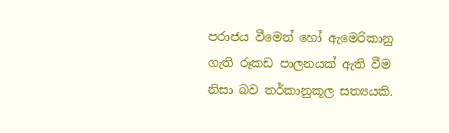පරාජය වීමෙන් හෝ ඇමෙරිකානු ගැති රූකඩ පාලනයක් ඇති වීම නිසා බව තර්කානුකූල සත්‍යයකි.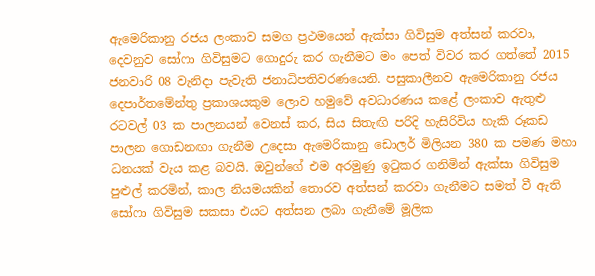ඇමෙරිකානු රජය ලංකාව සමග ප්‍රථමයෙන් ඇක්සා ගිවිසුම අත්සන් කරවා, දෙවනුව සෝෆා ගිවිසුමට ගොදුරු කර ගැනීමට මං පෙත් විවර කර ගත්තේ 2015 ජනවාරි 08 වැනිදා පැවැති ජනාධිපතිවරණයෙනි. පසුකාලීනව ඇමෙරිකානු රජය දෙපාර්තමේන්තු ප්‍රකාශයකුම ලොව හමුවේ අවධාරණය කළේ ලංකාව ඇතුළු රටවල් 03 ක පාලනයන් වෙනස් කර, සිය සිතැඟි පරිදි හැසිරිවිය හැකි රූකඩ පාලන ගොඩනඟා ගැනීම උදෙසා ඇමෙරිකානු ඩොලර් මිලියන 380 ක පමණ මහා ධනයක් වැය කළ බවයි. ඔවුන්ගේ එම අරමුණු ඉටුකර ගනිමින් ඇක්සා ගිවිසුම පුළුල් කරමින්, කාල නියමයකින් තොරව අත්සන් කරවා ගැනීමට සමත් වී ඇති සෝෆා ගිවිසුම සකසා එයට අත්සන ලබා ගැනීමේ මූලික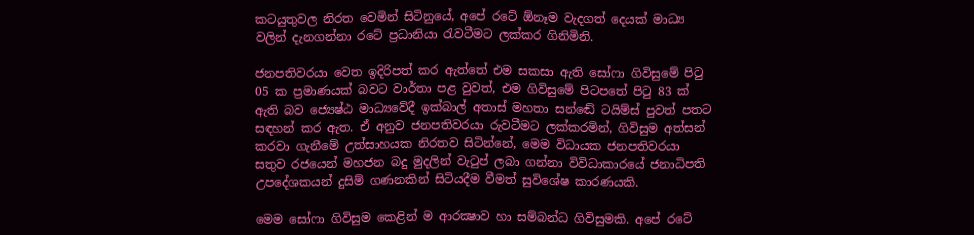කටයුතුවල නිරත වෙමින් සිටිනුයේ, අපේ රටේ ඕනෑම වැදගත් දෙයක් මාධ්‍ය වලින් දැනගන්නා රටේ ප්‍රධානියා රැවටීමට ලක්කර ගිනිමිනි.

ජනපතිවරයා වෙත ඉදිරිපත් කර ඇත්තේ එම සකසා ඇති සෝෆා ගිවිසුමේ පිටු 05 ක ප්‍රමාණයක් බවට වාර්තා පළ වුවත්, එම ගිවිසුමේ පිටපතේ පිටු 83 ක් ඇති බව ජ්‍යෙෂ්ඨ මාධ්‍යවේදී ඉක්බාල් අතාස් මහතා සන්ඬේ ටයිම්ස් පුවත් පතට සඳහන් කර ඇත. ඒ අනුව ජනපතිවරයා රුවටීමට ලක්කරමින්, ගිවිසුම අත්සන් කරවා ගැනීමේ උත්සාහයක නිරතව සිටින්නේ, මෙම විධායක ජනපතිවරයා සතුව රජයෙන් මහජන බදු මුදලින් වැටුප් ලබා ගන්නා විවිධාකාරයේ ජනාධිපති උපදේශකයන් දුසිම් ගණනකින් සිටියදීම වීමත් සුවිශේෂ කාරණයකි.

මෙම සෝෆා ගිවිසුම කෙළින් ම ආරක්‍ෂාව හා සම්බන්ධ ගිවිසුමකි. අපේ රටේ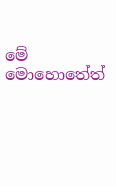මේ මොහොතේත්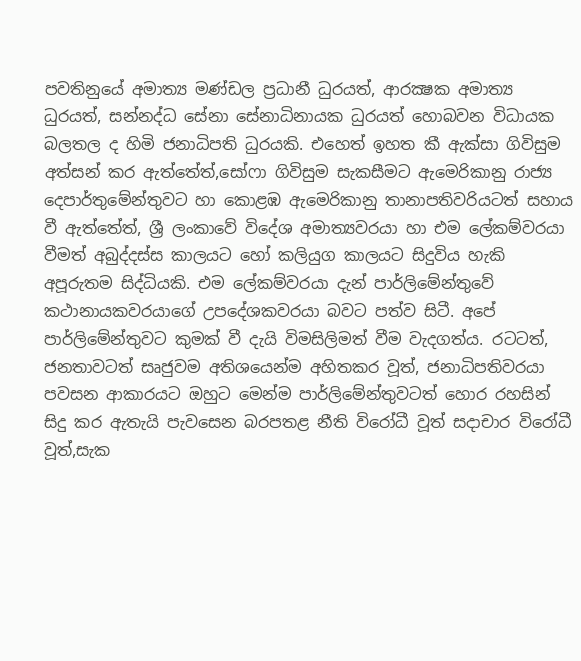පවතිනුයේ අමාත්‍ය මණ්ඩල ප්‍රධානී ධුරයත්, ආරක්‍ෂක අමාත්‍ය ධුරයත්, සන්නද්ධ සේනා සේනාධිනායක ධුරයත් හොබවන විධායක බලතල ද හිමි ජනාධිපති ධුරයකි. එහෙත් ඉහත කී ඇක්සා ගිවිසුම අත්සන් කර ඇත්තේත්,සෝෆා ගිවිසුම සැකසීමට ඇමෙරිකානු රාජ්‍ය දෙපාර්තුමේන්තුවට හා කොළඹ ඇමෙරිකානු තානාපතිවරියටත් සහාය වී ඇත්තේත්, ශ්‍රී ලංකාවේ විදේශ අමාත්‍යවරයා හා එම ලේකම්වරයා වීමත් අබුද්දස්ස කාලයට හෝ කලියුග කාලයට සිදුවිය හැකි අපූරුතම සිද්ධියකි. එම ලේකම්වරයා දැන් පාර්ලිමේන්තුවේ කථානායකවරයාගේ උපදේශකවරයා බවට පත්ව සිටී. අපේ පාර්ලිමේන්තුවට කුමක් වී දැයි විමසිලිමත් වීම වැදගත්ය. රටටත්, ජනතාවටත් සෘජුවම අතිශයෙන්ම අහිතකර වූත්, ජනාධිපතිවරයා පවසන ආකාරයට ඔහුට මෙන්ම පාර්ලිමේන්තුවටත් හොර රහසින් සිදු කර ඇතැයි පැවසෙන බරපතළ නීති විරෝධී වූත් සදාචාර විරෝධී වූත්,සැක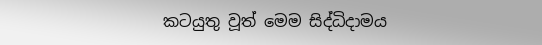කටයුතු වූත් මෙම සිද්ධිදාමය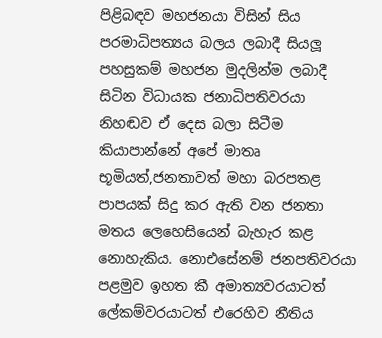පිළිබඳව මහජනයා විසින් සිය පරමාධිපත්‍යය බලය ලබාදී සියලූ පහසුකම් මහජන මුදලින්ම ලබාදී සිටින විධායක ජනාධිපතිවරයා නිහඬව ඒ දෙස බලා සිටීම කියාපාන්නේ අපේ මාතෘ භූමියත්,ජනතාවත් මහා බරපතළ පාපයක් සිදු කර ඇති වන ජනතා මතය ලෙහෙසියෙන් බැහැර කළ නොහැකිය. නොඑසේනම් ජනපතිවරයා පළමුව ඉහත කී අමාත්‍යවරයාටත් ලේකම්වරයාටත් එරෙහිව නීතිය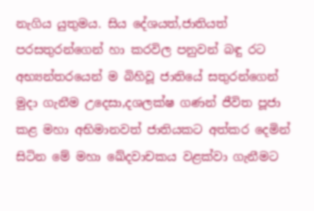නැගිය යුතුමය. සිය දේශයත්,ජාතියත් පරසතුරන්ගෙන් හා කරවිල පනුවන් බඳු රට අභ්‍යන්තරයෙන් ම බිහිවූ ජාතියේ සතුරන්ගෙන් මුදා ගැනීම උදෙසා,දශලක්ෂ ගණන් ජීවිත පූජා කළ මහා අභිමානවත් ජාතියකට අත්කර දෙමින් සිටින මේ මහා ඛේදවාචකය වළක්වා ගැනීමට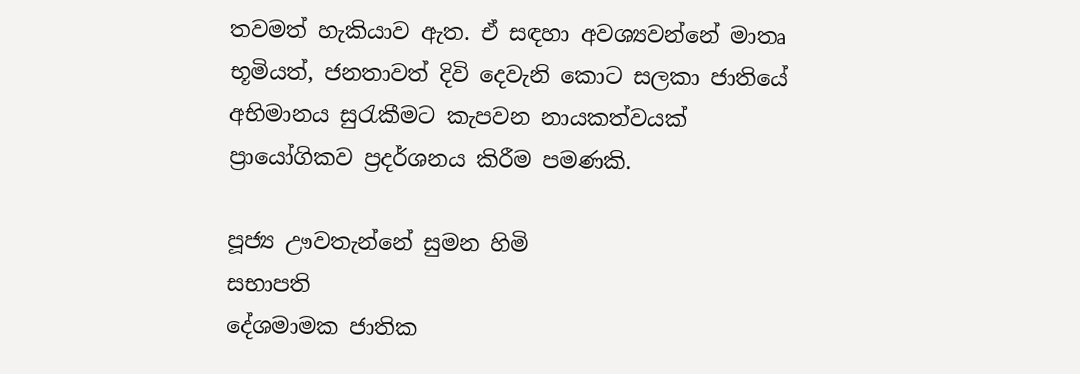තවමත් හැකියාව ඇත. ඒ සඳහා අවශ්‍යවන්නේ මාතෘ භූමියත්, ජනතාවත් දිවි දෙවැනි කොට සලකා ජාතියේ අභිමානය සුරැකීමට කැපවන නායකත්වයක් ප්‍රායෝගිකව ප්‍රදර්ශනය කිරීම පමණකි.

පූජ්‍ය ඌවතැන්නේ සුමන හිමි
සභාපති
දේශමාමක ජාතික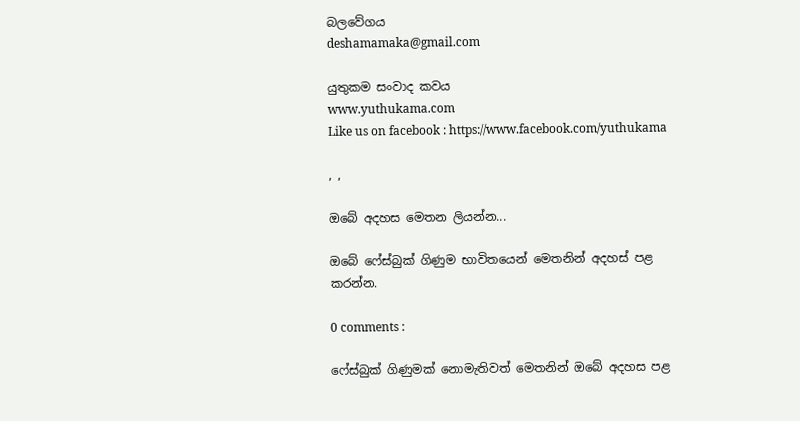බලවේගය
deshamamaka@gmail.com

යුතුකම සංවාද කවය
www.yuthukama.com
Like us on facebook : https://www.facebook.com/yuthukama

, ,

ඔබේ අදහස මෙතන ලියන්න...

ඔබේ ෆේස්බුක් ගිණුම භාවිතයෙන් මෙතනින් අදහස් පළ කරන්න.

0 comments :

ෆේස්බුක් ගිණුමක් නොමැතිවත් මෙතනින් ඔබේ අදහස පළ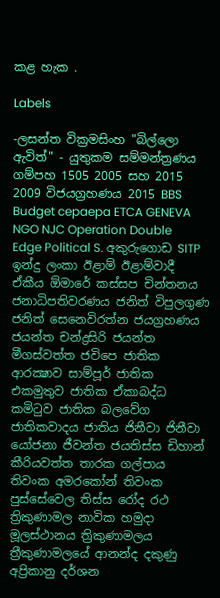කළ හැක .

Labels

-ලසන්ත වික්‍රමසිංහ "බිල්ලො ඇවිත්" - යුතුකම සම්මන්ත්‍රණය ගම්පහ 1505 2005 සහ 2015 2009 විජයග්‍රහණය 2015 BBS Budget cepaepa ETCA GENEVA NGO NJC Operation Double Edge Political S. අකුරුගොඩ SITP ඉන්දු ලංකා ඊළාම් ඊළාම්වාදී ඒකීය ඕමාරේ කස්‌සප චින්තනය ජනාධිපතිවරණය ජනිත් විපුලගුණ ජනිත් සෙනෙවිරත්න ජයග්‍රහණය ජයන්ත චන්ද්‍රසිරි ජයන්ත මීගස්වත්ත ජවිපෙ ජාතික ආරක්‍ෂාව සාම්පූර් ජාතික එකමුතුව ජාතික ඒකාබද්ධ කමිටුව ජාතික බලවේග ජාතිකවාදය ජාතිය ජිනීවා ජිනීවා යෝජනා ජීවන්ත ජයතිස්ස ඩිහාන් කීරියවත්ත තාරක ගල්පාය තිවංක අමරකෝන් තිවංක පුස්සේවෙල තිස්‌ස රෝද රථ ත්‍රිකුණාමල නාවික හමුදා මූලස්‌ථානය ත්‍රිකුණාමලය ත්‍රීකුණාමලයේ ආනන්ද දකුණු අප්‍රිකානු දර්ශන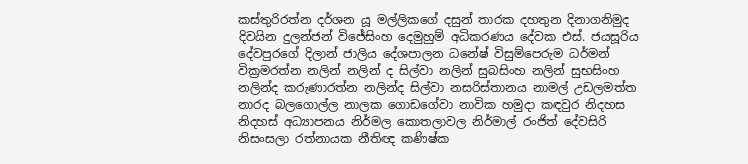කස්තුරිරත්න දර්ශන යූ මල්ලිකගේ දසුන් තාරක දහතුන දිනාගනිමුද දිවයින දුලන්ජන් විජේසිංහ දෙමුහුම් අධිකරණය දේවක එස්. ජයසූරිය දේවපුරගේ දිලාන් ජාලිය දේශපාලන ධනේෂ් විසුම්පෙරුම ධර්මන් වික්‍රමරත්න නලින් නලින් ද සිල්වා නලින් සුබසිංහ නලින් සුභසිංහ නලින්ද කරුණාරත්න නලින්ද සිල්වා නසරිස්‌තානය නාමල් උඩලමත්ත නාරද බලගොල්ල නාලක ගොඩගේවා නාවික හමුදා කඳවුර නිදහස නිදහස් අධ්‍යාපනය නිර්මල කොතලාවල නිර්මාල් රංජිත් දේවසිරි නිසංසලා රත්නායක නීතිඥ කණිෂ්ක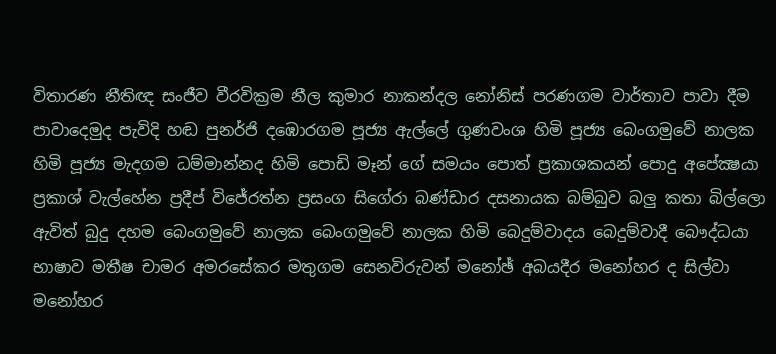විතාරණ නීතිඥ සංජීව වීරවික්‍රම නීල කුමාර නාකන්දල නෝනිස් පරණගම වාර්තාව පාවා දීම පාවාදෙමුද පැවිදි හඬ පුනර්ජි දඹොරගම පූජ්‍ය ඇල්ලේ ගුණවංශ හිමි පූජ්‍ය බෙංගමුවේ නාලක හිමි පූජ්‍ය මැදගම ධම්මාන්නද හිමි පොඩි මෑන් ගේ සමයං පොත් ප්‍රකාශකයන් පොදු අපේක්‍ෂයා ප්‍රකාශ් වැල්හේන ප්‍රදීප් විජේරත්න ප්‍රසංග සිගේරා බණ්ඩාර දසනායක බම්බුව බලු කතා බිල්ලො ඇවිත් බුදු දහම බෙංගමුවේ නාලක බෙංගමුවේ නාලක හිමි බෙදුම්වාදය බෙදුම්වාදී බෞද්ධයා භාෂාව මතීෂ චාමර අමරසේකර මතුගම සෙනවිරුවන් මනෝඡ් අබයදීර මනෝහර ද සිල්වා මනෝහර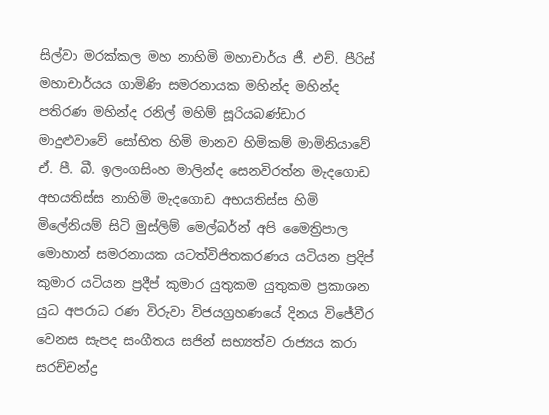සිල්වා මරක්කල මහ නාහිමි මහාචාර්ය ජී. එච්. පීරිස් මහාචාර්යය ගාමිණි සමරනායක මහින්ද මහින්ද පතිරණ මහින්ද රනිල් මහිම් සූරියබණ්ඩාර මාදුළුවාවේ සෝභිත හිමි මානව හිමිකම් මාමිනියාවේ ඒ. පී. බී. ඉලංගසිංහ මාලින්ද සෙනවිරත්න මැදගොඩ අභයතිස්ස නාහිමි මැදගොඩ අභයතිස්ස හිමි මිලේනියම් සිටි මුස්‌ලිම් මෙල්බර්න් අපි මෛත්‍රිපාල මොහාන් සමරනායක යටත්විජිතකරණය යටියන ප්‍රදිප් කුමාර යටියන ප්‍රදීප් කුමාර යුතුකම යුතුකම ප්‍රකාශන යුධ අපරාධ රණ විරුවා විජයග්‍රහණයේ දිනය විජේවීර වෙනස සැපද සංගීතය සජින් සභ්‍යත්ව රාජ්‍යය කරා සරච්චන්ද්‍ර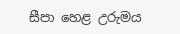සීපා හෙළ උරුමය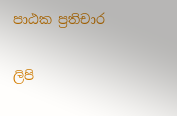පාඨක ප්‍රතිචාර

ලිපි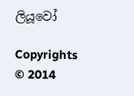ලියූවෝ

Copyrights © 2014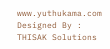www.yuthukama.com Designed By : THISAK Solutions